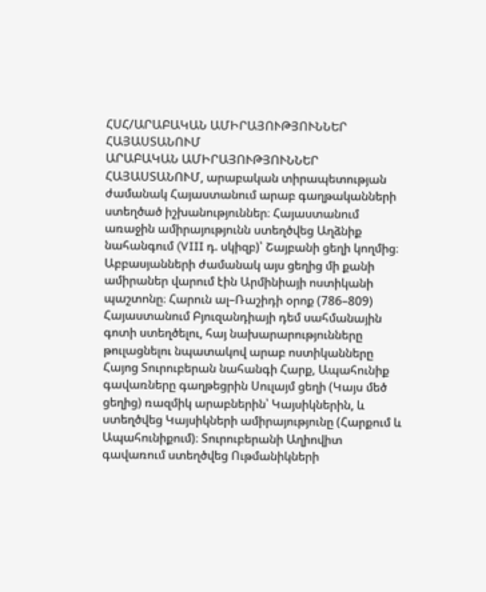ՀՍՀ/ԱՐԱԲԱԿԱՆ ԱՄԻՐԱՅՈՒԹՅՈՒՆՆԵՐ ՀԱՅԱՍՏԱՆՈՒՄ
ԱՐԱԲԱԿԱՆ ԱՄԻՐԱՅՈՒԹՅՈՒՆՆԵՐ ՀԱՅԱՍՏԱՆՈՒՄ, արաբական տիրապետության ժամանակ Հայաստանում արաբ գաղթականների ստեղծած իշխանություններ։ Հայաստանում առաջին ամիրայությունն ստեղծվեց Աղձնիք նահանգում (VIII դ. սկիզբ)՝ Շայբանի ցեղի կողմից։ Աբբասյանների ժամանակ այս ցեղից մի քանի ամիրաներ վարում էին Արմինիայի ոստիկանի պաշտոնը։ Հարուն ալ–Ռաշիդի օրոք (786–809) Հայաստանում Բյուզանդիայի դեմ սահմանային գոտի ստեղծելու, հայ նախարարությունները թուլացնելու նպատակով արաբ ոստիկանները Հայոց Տուրուբերան նահանգի Հարք, Ապահունիք գավառները գաղթեցրին Սուլայմ ցեղի (Կայս մեծ ցեղից) ռազմիկ արաբներին՝ Կայսիկներին, և ստեղծվեց Կայսիկների ամիրայությունը (Հարքում և Ապահունիքում)։ Տուրուբերանի Աղիովիտ գավառում ստեղծվեց Ութմանիկների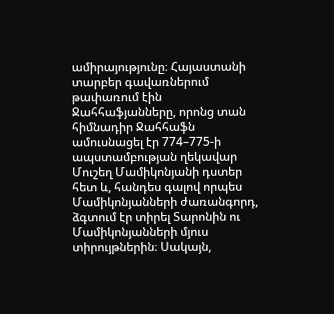ամիրայությունը։ Հայաստանի տարբեր գավառներում թափառում էին Ջահհաֆյանները, որոնց տան հիմնադիր Ջահհաֆն ամուսնացել էր 774–775-ի ապստամբության ղեկավար Մուշեղ Մամիկոնյանի դստեր հետ և, հանդես գալով որպես Մամիկոնյանների ժառանգորդ, ձգտում էր տիրել Տարոնին ու Մամիկոնյանների մյուս տիրույթներին։ Սակայն,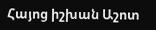Հայոց իշխան Աշոտ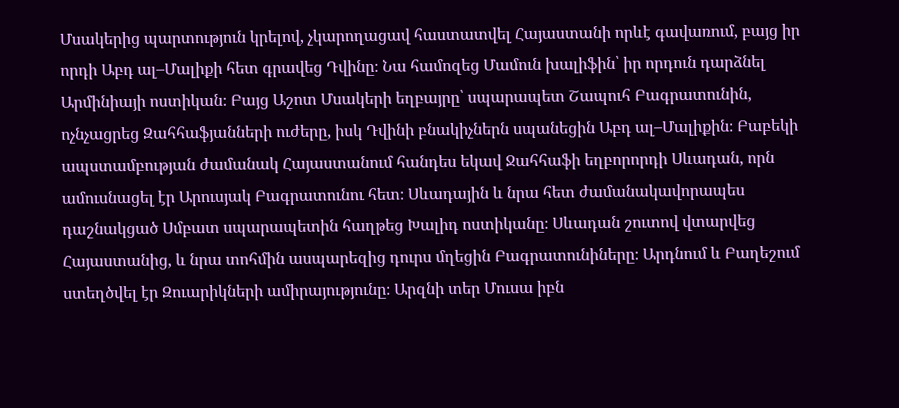Մսակերից պարտություն կրելով, չկարողացավ հաստատվել Հայաստանի որևէ գավառում, բայց իր որդի Աբդ ալ–Մալիքի հետ գրավեց Դվինը։ Նա համոզեց Մամուն խալիֆին՝ իր որդուն դարձնել Արմինիայի ոստիկան։ Բայց Աշոտ Մսակերի եղբայրը՝ սպարապետ Շապուհ Բագրատունին, ոչնչացրեց Զահհաֆյանների ուժերը, իսկ Դվինի բնակիչներն սպանեցին Աբդ ալ–Մալիքին։ Բաբեկի ապստամբության ժամանակ Հայաստանում հանդես եկավ Ջահհաֆի եղբորորդի Սևադան, որն ամուսնացել էր Արուսյակ Բագրատունու հետ։ Սևադային և նրա հետ ժամանակավորապես դաշնակցած Սմբատ սպարապետին հաղթեց Խալիդ ոստիկանը։ Սևադան շուտով վտարվեց Հայաստանից, և նրա տոհմին ասպարեզից դուրս մղեցին Բագրատունիները։ Արդնում և Բաղեշում ստեղծվել էր Զուարիկների ամիրայությունը։ Արզնի տեր Մուսա իբն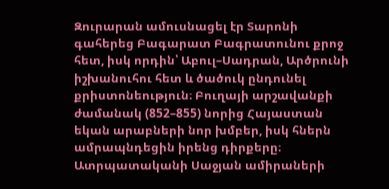Զուրարան ամուսնացել էր Տարոնի գահերեց Բագարատ Բագրատունու քրոջ հետ, իսկ որդին՝ Աբուլ–Սադրան, Արծրունի իշխանուհու հետ և ծածուկ ընդունել քրիստոնեություն։ Բուղայի արշավանքի ժամանակ (852–855) նորից Հայաստան եկան արաբների նոր խմբեր, իսկ հներն ամրապնդեցին իրենց դիրքերը։ Ատրպատականի Սաջյան ամիրաների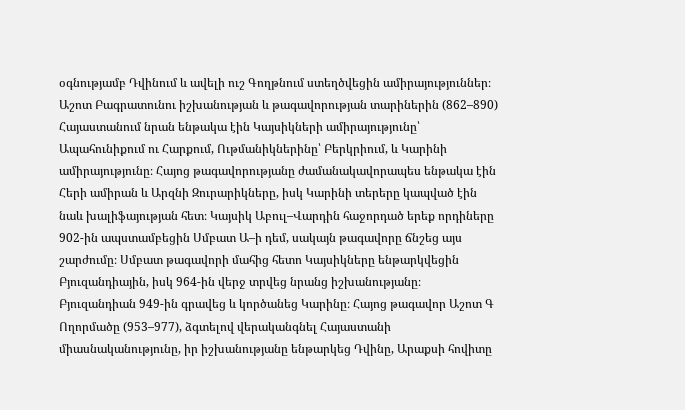օգնությամբ Դվինում և ավելի ուշ Գողթնում ստեղծվեցին ամիրայություններ։ Աշոտ Բագրատունու իշխանության և թագավորության տարիներին (862–890) Հայաստանում նրան ենթակա էին Կայսիկների ամիրայությունը՝ Ապահունիքում ու Հարքում, Ութմանիկներինը՝ Բերկրիում, և Կարինի ամիրայությունը։ Հայոց թագավորությանը ժամանակավորապես ենթակա էին Հերի ամիրան և Արզնի Զուրարիկները, իսկ Կարինի տերերը կապված էին նաև խալիֆայության հետ։ Կայսիկ Աբուլ–Վարդին հաջորդած երեք որդիները 902-ին ապստամբեցին Սմբատ Ա–ի դեմ, սակայն թագավորը ճնշեց այս շարժումը։ Սմբատ թագավորի մահից հետո Կայսիկները ենթարկվեցին Բյուզանդիային, իսկ 964-ին վերջ տրվեց նրանց իշխանությանը։ Բյուզանդիան 949-ին գրավեց և կործանեց Կարինը։ Հայոց թագավոր Աշոտ Գ Ողորմածը (953–977), ձգտելով վերականգնել Հայաստանի միասնականությունը, իր իշխանությանը ենթարկեց Դվինը, Արաքսի հովիտը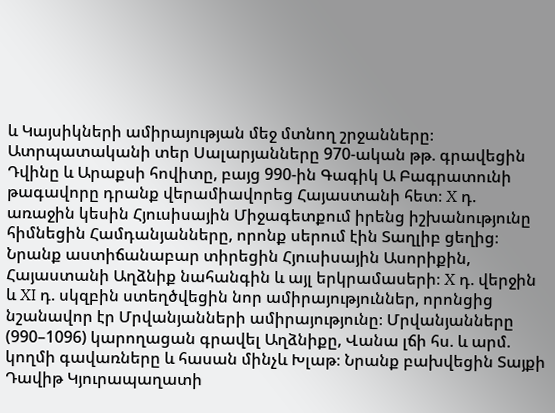և Կայսիկների ամիրայության մեջ մտնող շրջանները։ Ատրպատականի տեր Սալարյանները 970-ական թթ. գրավեցին Դվինը և Արաքսի հովիտը, բայց 990-ին Գագիկ Ա Բագրատունի թագավորը դրանք վերամիավորեց Հայաստանի հետ։ X դ. առաջին կեսին Հյուսիսային Միջագետքում իրենց իշխանությունը հիմնեցին Համդանյանները, որոնք սերում էին Տաղլիբ ցեղից։ Նրանք աստիճանաբար տիրեցին Հյուսիսային Ասորիքին, Հայաստանի Աղձնիք նահանգին և այլ երկրամասերի։ X դ. վերջին և XI դ. սկզբին ստեղծվեցին նոր ամիրայություններ, որոնցից նշանավոր էր Մրվանյանների ամիրայությունը։ Մրվանյանները (990–1096) կարողացան գրավել Աղձնիքը, Վանա լճի հս. և արմ. կողմի գավառները և հասան մինչև Խլաթ։ Նրանք բախվեցին Տայքի Դավիթ Կյուրապաղատի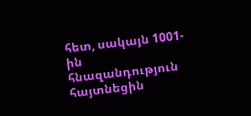հետ, սակայն 1001-ին հնազանդություն հայտնեցին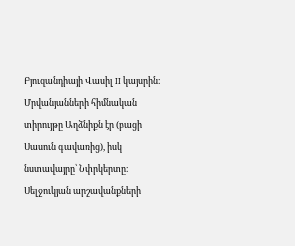Բյուզանդիայի Վասիլ II կայսրին։ Մրվանյանների հիմնական տիրույթը Աղձնիքն էր (բացի Սասուն գավառից), իսկ նստավայրը՝ Նփրկերտը։ Սելջուկյան արշավանքների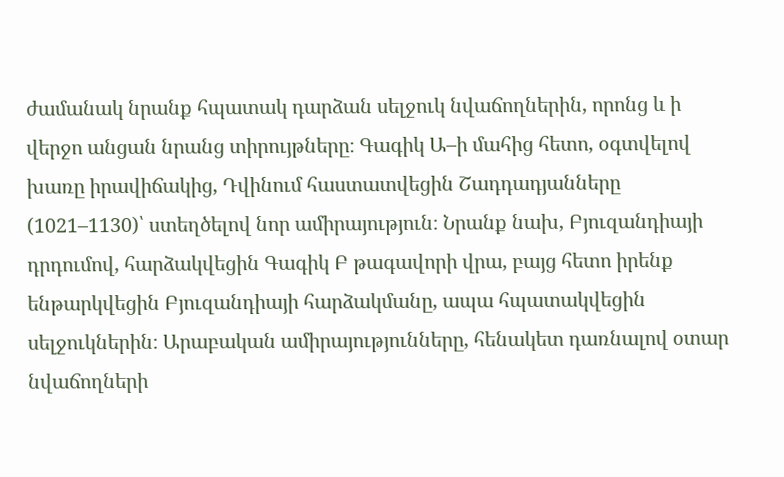ժամանակ նրանք հպատակ դարձան սելջուկ նվաճողներին, որոնց և ի վերջո անցան նրանց տիրույթները։ Գագիկ Ա–ի մահից հետո, օգտվելով խառը իրավիճակից, Դվինում հաստատվեցին Շադդադյանները (1021–1130)՝ ստեղծելով նոր ամիրայություն։ Նրանք նախ, Բյուզանդիայի դրդումով, հարձակվեցին Գագիկ Բ թագավորի վրա, բայց հետո իրենք ենթարկվեցին Բյուզանդիայի հարձակմանը, ապա հպատակվեցին սելջուկներին։ Արաբական ամիրայությունները, հենակետ դառնալով օտար նվաճողների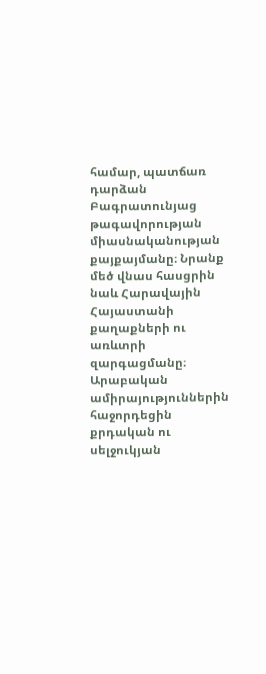համար, պատճառ դարձան Բագրատունյաց թագավորության միասնականության քայքայմանը։ Նրանք մեծ վնաս հասցրին նաև Հարավային Հայաստանի քաղաքների ու առևտրի զարգացմանը։ Արաբական ամիրայություններին հաջորդեցին քրդական ու սելջուկյան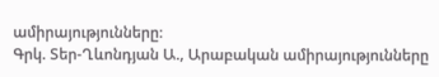ամիրայությունները։
Գրկ. Տեր-Ղևոնդյան Ա., Արաբական ամիրայությունները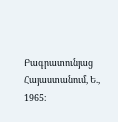Բագրատունյաց Հայաստանում, Ե., 1965։